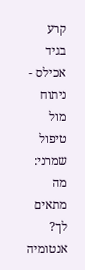קרע בגיד אכילס - ניתוח מול טיפול שמרני: מה מתאים לך?
אנטומיה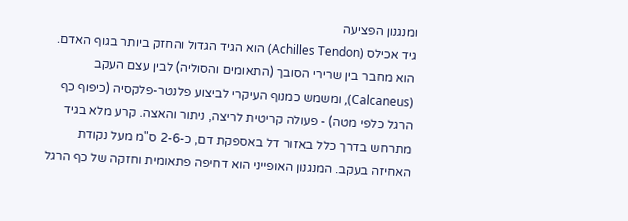ומנגנון הפציעה
גיד אכילס (Achilles Tendon) הוא הגיד הגדול והחזק ביותר בגוף האדם. הוא מחבר בין שרירי הסובך (התאומים והסוליה) לבין עצם העקב (Calcaneus), ומשמש כמנוף העיקרי לביצוע פלנטר-פלקסיה (כיפוף כף הרגל כלפי מטה) - פעולה קריטית לריצה, ניתור והאצה. קרע מלא בגיד מתרחש בדרך כלל באזור דל באספקת דם, כ-2-6 ס"מ מעל נקודת האחיזה בעקב. המנגנון האופייני הוא דחיפה פתאומית וחזקה של כף הרגל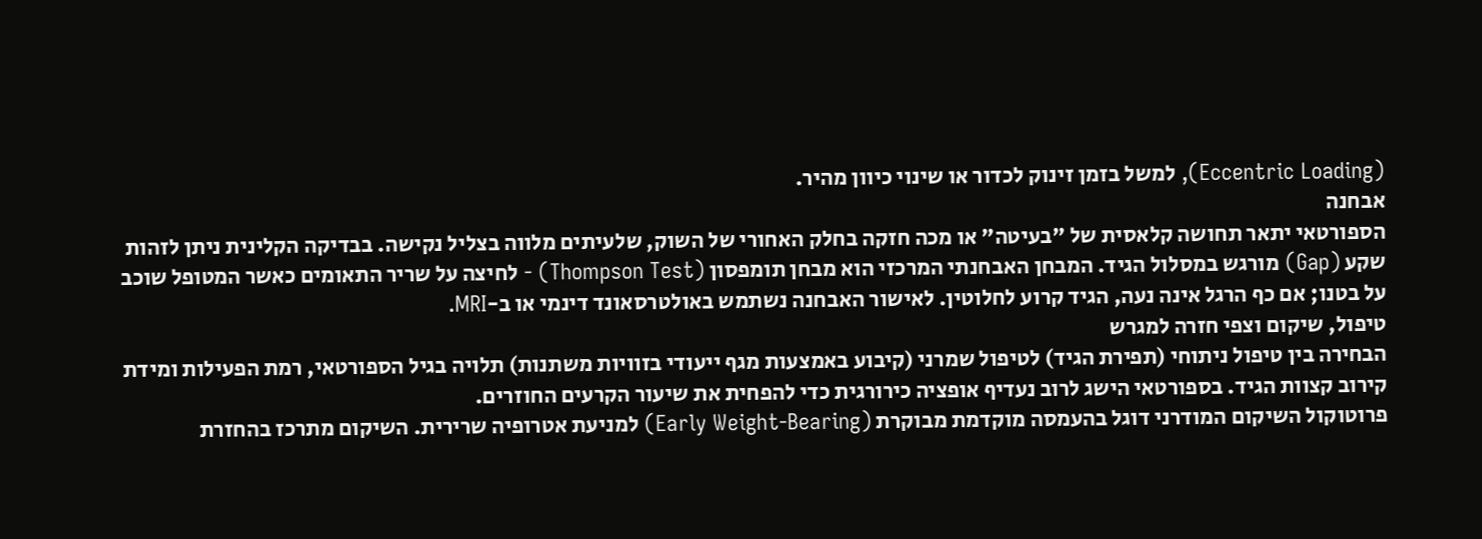(Eccentric Loading), למשל בזמן זינוק לכדור או שינוי כיוון מהיר.
אבחנה
הספורטאי יתאר תחושה קלאסית של "בעיטה" או מכה חזקה בחלק האחורי של השוק, שלעיתים מלווה בצליל נקישה. בבדיקה הקלינית ניתן לזהות שקע (Gap) מורגש במסלול הגיד. המבחן האבחנתי המרכזי הוא מבחן תומפסון (Thompson Test) - לחיצה על שריר התאומים כאשר המטופל שוכב על בטנו; אם כף הרגל אינה נעה, הגיד קרוע לחלוטין. לאישור האבחנה נשתמש באולטרסאונד דינמי או ב-MRI.
טיפול, שיקום וצפי חזרה למגרש
הבחירה בין טיפול ניתוחי (תפירת הגיד) לטיפול שמרני (קיבוע באמצעות מגף ייעודי בזוויות משתנות) תלויה בגיל הספורטאי, רמת הפעילות ומידת קירוב קצוות הגיד. בספורטאי הישג לרוב נעדיף אופציה כירורגית כדי להפחית את שיעור הקרעים החוזרים.
פרוטוקול השיקום המודרני דוגל בהעמסה מוקדמת מבוקרת (Early Weight-Bearing) למניעת אטרופיה שרירית. השיקום מתרכז בהחזרת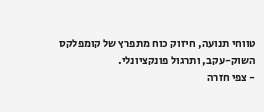טווחי תנועה, חיזוק כוח מתפרץ של קומפלקס השוק-עקב, ותרגול פונקציונלי.
- צפי חזרה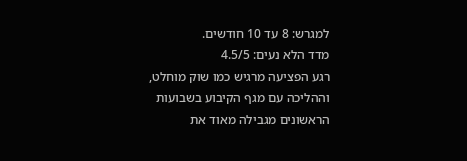למגרש: 8 עד 10 חודשים.
מדד הלא נעים: 4.5/5
רגע הפציעה מרגיש כמו שוק מוחלט, וההליכה עם מגף הקיבוע בשבועות הראשונים מגבילה מאוד את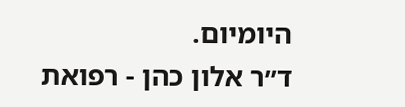היומיום.
ד״ר אלון כהן - רפואת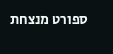ספורט מנצחת